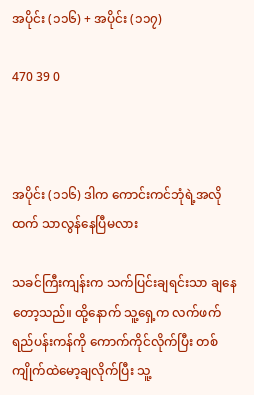အပိုင်း (၁၁၆) + အပိုင်း (၁၁၇)

470 39 0



အပိုင်း (၁၁၆) ဒါက ကောင်းကင်ဘုံရဲ့အလိုထက် သာလွန်နေပြီမလား

သခင်ကြီးကျန်းက သက်ပြင်းချရင်းသာ ချနေတော့သည်။ ထို့နောက် သူ့ရှေ့က လက်ဖက်ရည်ပန်းကန်ကို ကောက်ကိုင်လိုက်ပြီး တစ်ကျိုက်ထဲမော့ချလိုက်ပြီး သူ့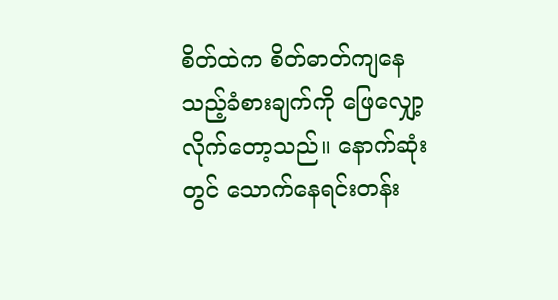စိတ်ထဲက စိတ်ဓာတ်ကျနေသည့်ခံစားချက်ကို ဖြေလျှော့လိုက်တော့သည်။ နောက်ဆုံးတွင် သောက်နေရင်းတန်း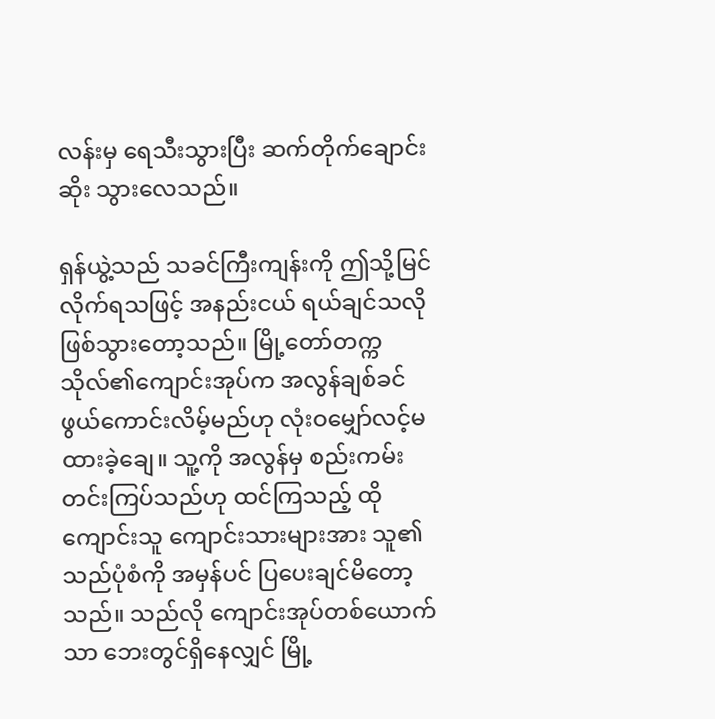လန်းမှ ရေသီးသွားပြီး ဆက်တိုက်ချောင်းဆိုး သွားလေသည်။

ရှန်ယွဲ့သည် သခင်ကြီးကျန်းကို ဤသို့မြင်လိုက်ရသဖြင့် အနည်းငယ် ရယ်ချင်သလိုဖြစ်သွားတော့သည်။ မြို့တော်တက္ကသိုလ်၏ကျောင်းအုပ်က အလွန်ချစ်ခင်ဖွယ်ကောင်းလိမ့်မည်ဟု လုံးဝမျှော်လင့်မထားခဲ့ချေ။ သူ့ကို အလွန်မှ စည်းကမ်းတင်းကြပ်သည်ဟု ထင်ကြသည့် ထိုကျောင်းသူ ကျောင်းသားများအား သူ၏သည်ပုံစံကို အမှန်ပင် ပြပေးချင်မိတော့သည်။ သည်လို ကျောင်းအုပ်တစ်ယောက်သာ ဘေးတွင်ရှိနေလျှင် မြို့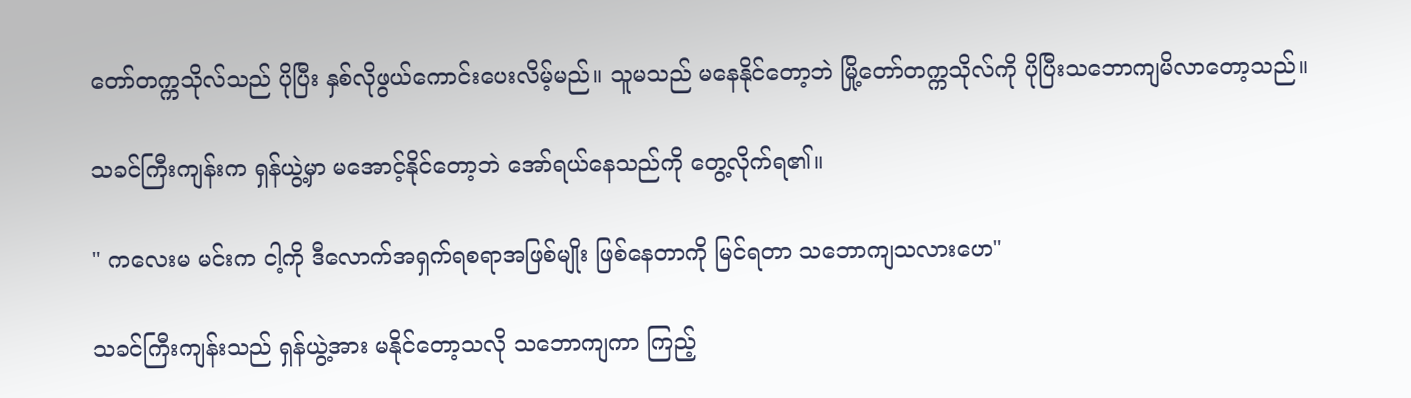တော်တက္ကသိုလ်သည် ပိုပြီး နှစ်လိုဖွယ်ကောင်းပေးလိမ့်မည်။ သူမသည် မနေနိုင်တော့ဘဲ မြို့တော်တက္ကသိုလ်ကို ပိုပြီးသဘောကျမိလာတော့သည်။

သခင်ကြီးကျန်းက ရှန်ယွဲ့မှာ မအောင့်နိုင်တော့ဘဲ အော်ရယ်နေသည်ကို တွေ့လိုက်ရ၏။

" ကလေးမ မင်းက ငါ့ကို ဒီလောက်အရှက်ရစရာအဖြစ်မျိုး ဖြစ်နေတာကို မြင်ရတာ သဘောကျသလားဟေ"

သခင်ကြီးကျန်းသည် ရှန်ယွဲ့အား မနိုင်တော့သလို သဘောကျကာ ကြည့်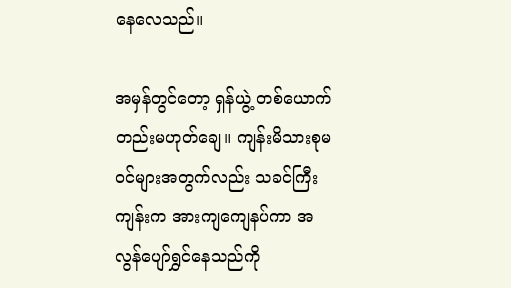နေလေသည်။

အမှန်တွင်တော့ ရှန်ယွဲ့ တစ်ယောက်တည်းမဟုတ်ချေ။ ကျန်းမိသားစုမဝင်များအတွက်လည်း သခင်ကြီးကျန်းက အားကျကျေနပ်ကာ အလွန်ပျော်ရွှင်နေသည်ကို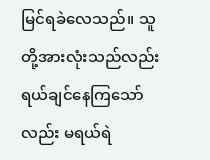မြင်ရခဲလေသည်။ သူတို့အားလုံးသည်လည်း ရယ်ချင်နေကြသော်လည်း မရယ်ရဲ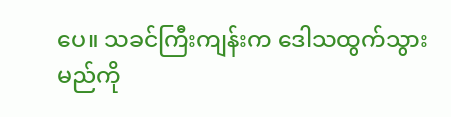ပေ။ သခင်ကြီးကျန်းက ဒေါသထွက်သွားမည်ကို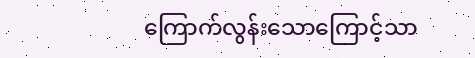ကြောက်လွန်းသောကြောင့်သာ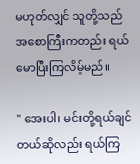မဟုတ်လျှင် သူတို့သည် အစောကြီးကတည်း ရယ်မောပြီးကြလိမ့်မည်။

" အေးပါ၊ မင်းတို့ရယ်ချင်တယ်ဆိုလည်း ရယ်ကြ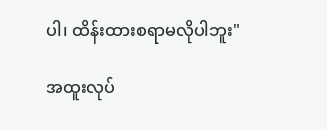ပါ၊ ထိန်းထားစရာမလိုပါဘူး"

အထူးလုပ်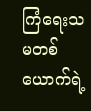ကြံရေးသမတစ်ယောက်ရဲ့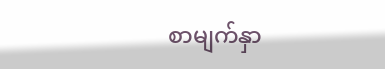စာမျက်နှာ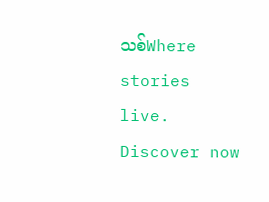သစ်Where stories live. Discover now